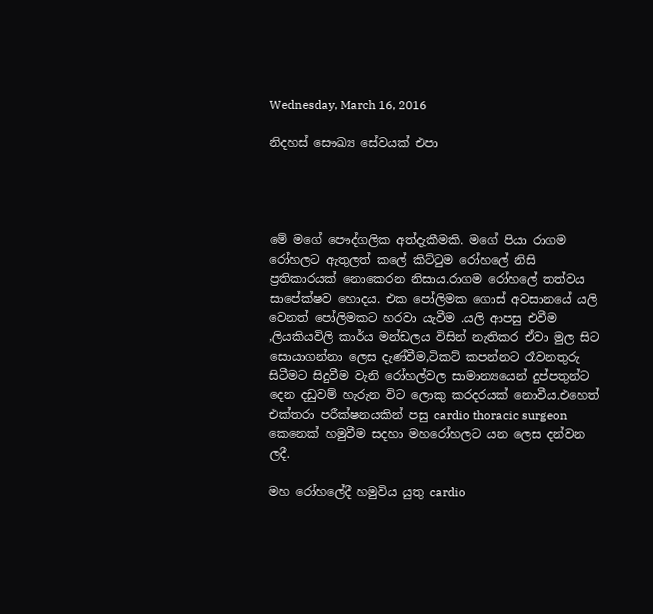Wednesday, March 16, 2016

නිදහස් සෞඛ්‍ය සේවයක් එපා




මේ මගේ පෞද්ගලික අත්දැකීමකි. මගේ පියා රාගම රෝහලට ඇතුලත් කලේ කිට්ටුම රෝහලේ නිසි ප්‍රතිකාරයක් නොකෙරන නිසාය.රාගම රෝහලේ තත්වය සාපේක්ෂව හොදය. එක පෝලිමක ගොස් අවසානයේ යලි වෙනත් පෝලිමකට හරවා යැවීම .යලි ආපසු එවීම ,ලියකියවිලි කාර්ය මන්ඩලය විසින් නැතිකර ඒවා මුල සිට සොයාගන්නා ලෙස දැණ්වීම,ටිකට් කපන්නට රෑවනතුරු සිටීමට සිදුවීම වැනි රෝහල්වල සාමාන්‍යයෙන් දුප්පතුන්ට දෙන දඩුවම් හැරුන විට ලොකු කරදරයක් නොවීය.එහෙත් එක්තරා පරීක්ෂනයකින් පසු cardio thoracic surgeon කෙනෙක් හමුවීම සදහා මහරෝහලට යන ලෙස දන්වන ලදී.

මහ රෝහලේදී හමුවිය යුතු cardio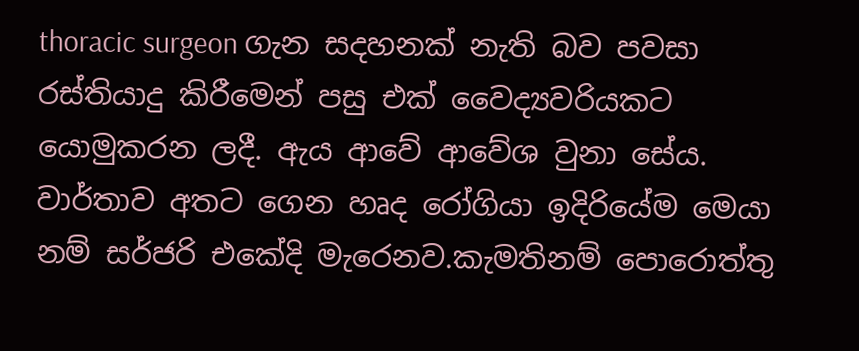thoracic surgeon ගැන සදහනක් නැති බව පවසා රස්තියාදු කිරීමෙන් පසු එක් වෛද්‍යවරියකට යොමුකරන ලදී. ඇය ආවේ ආවේශ වුනා සේය. වාර්තාව අතට ගෙන හෘද රෝගියා ඉදිරියේම මෙයා නම් සර්ජරි එකේදි මැරෙනව.කැමතිනම් පොරොත්තු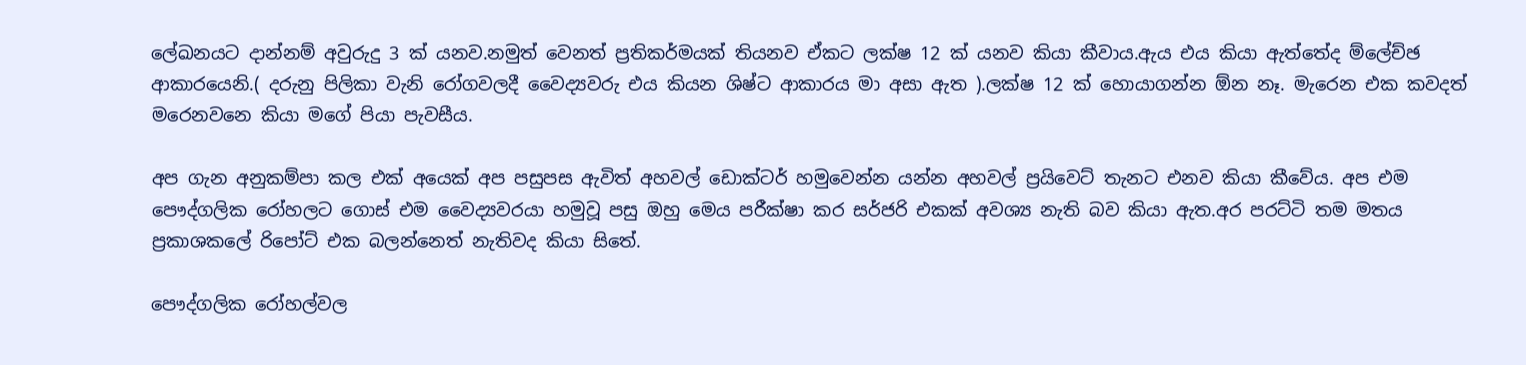ලේඛනයට දාන්නම් අවුරුදු 3 ක් යනව.නමුත් වෙනත් ප්‍රතිකර්මයක් තියනව ඒකට ලක්ෂ 12 ක් යනව කියා කීවාය.ඇය එය කියා ඇත්තේද ම්ලේච්ඡ ආකාරයෙනි.( දරුනු පිලිකා වැනි රෝගවලදී වෛද්‍යවරු එය කියන ශිෂ්ට ආකාරය මා අසා ඇත ).ලක්ෂ 12 ක් හොයාගන්න ඕන නෑ. මැරෙන එක කවදත් මරෙනවනෙ කියා මගේ පියා පැවසීය.

අප ගැන අනුකම්පා කල එක් අයෙක් අප පසුපස ඇවිත් අහවල් ඩොක්ටර් හමුවෙන්න යන්න අහවල් ප්‍රයිවෙට් තැනට එනව කියා කීවේය. අප එම පෞද්ගලික රෝහලට ගොස් එම වෛද්‍යවරයා හමුවූ පසු ඔහු මෙය පරීක්ෂා කර සර්ජරි එකක් අවශ්‍ය නැති බව කියා ඇත.අර පරට්ටි තම මතය ප්‍රකාශකලේ රිපෝට් එක බලන්නෙත් නැතිවද කියා සිතේ.

පෞද්ගලික රෝහල්වල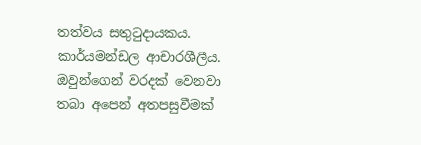තත්වය සතුටුදායකය. කාර්යමන්ඩල ආචාරශීලීය. ඔවුන්ගෙන් වරදක් වෙනවා තබා අපෙන් අතපසුවීමක්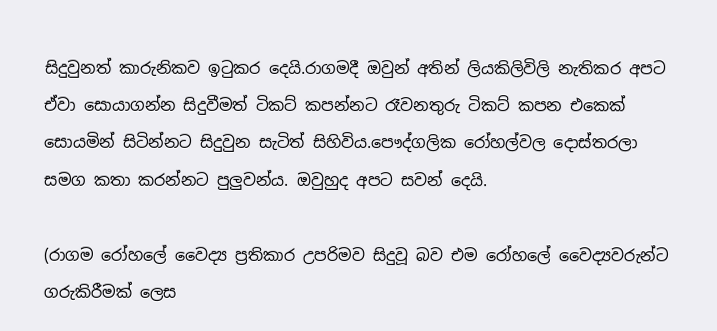සිදුවුනත් කාරුනිකව ඉටුකර දෙයි.රාගමදී ඔවුන් අතින් ලියකිලිවිලි නැතිකර අපට ඒවා සොයාගන්න සිදුවීමත් ටිකට් කපන්නට රෑවනතුරු ටිකට් කපන එකෙක් සොයමින් සිටින්නට සිදුවුන සැටිත් සිහිවිය.පෞද්ගලික රෝහල්වල දොස්තරලා සමග කතා කරන්නට පුලුවන්ය. ඔවුහුද අපට සවන් දෙයි.

(රාගම රෝහලේ වෛද්‍ය ප්‍රතිකාර උපරිමව සිදුවූ බව එම රෝහලේ වෛද්‍යවරුන්ට ගරුකිරීමක් ලෙස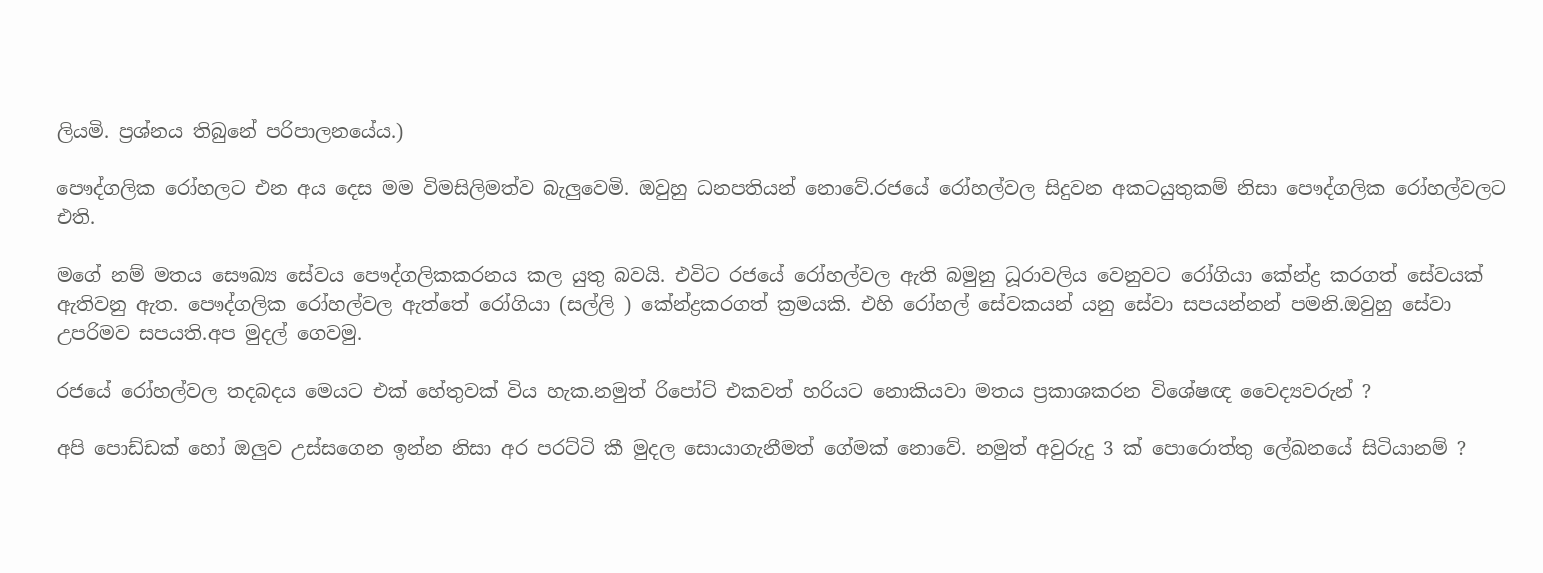ලියමි. ප්‍රශ්නය තිබුනේ පරිපාලනයේය.)

පෞද්ගලික රෝහලට එන අය දෙස මම විමසිලිමත්ව බැලුවෙමි. ඔවුහු ධනපතියන් නොවේ.රජයේ රෝහල්වල සිදුවන අකටයුතුකම් නිසා පෞද්ගලික රෝහල්වලට එති.

මගේ නම් මතය සෞඛ්‍ය සේවය පෞද්ගලිකකරනය කල යුතු බවයි. එවිට රජයේ රෝහල්වල ඇති බමුනු ධූරාවලිය වෙනුවට රෝගියා කේන්ද්‍ර කරගත් සේවයක් ඇතිවනු ඇත. පෞද්ගලික රෝහල්වල ඇත්තේ රෝගියා (සල්ලි ) කේන්ද්‍රකරගත් ක්‍රමයකි. එහි රෝහල් සේවකයන් යනු සේවා සපයන්නන් පමනි.ඔවුහු සේවා උපරිමව සපයති.අප මුදල් ගෙවමු.

රජයේ රෝහල්වල තදබදය මෙයට එක් හේතුවක් විය හැක.නමුත් රිපෝට් එකවත් හරියට නොකියවා මතය ප්‍රකාශකරන විශේෂඥ වෛද්‍යවරුන් ?

අපි පොඩ්ඩක් හෝ ඔලුව උස්සගෙන ඉන්න නිසා අර පරට්ටි කී මුදල සොයාගැනීමත් ගේමක් නොවේ. නමුත් අවුරුදු 3 ක් පොරොත්තු ලේඛනයේ සිටියානම් ?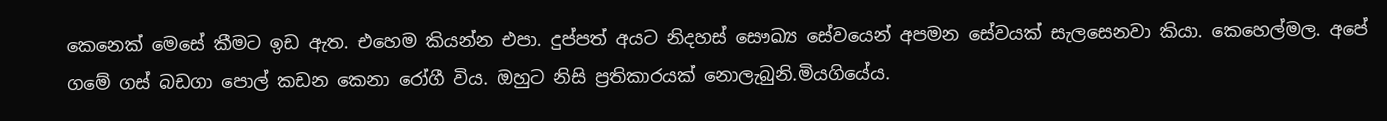කෙනෙක් මෙසේ කීමට ඉඩ ඇත. එහෙම කියන්න එපා. දුප්පත් අයට නිදහස් සෞඛ්‍ය සේවයෙන් අපමන සේවයක් සැලසෙනවා කියා. කෙහෙල්මල. අපේ ගමේ ගස් බඩගා පොල් කඩන කෙනා රෝගී විය. ඔහුට නිසි ප්‍රතිකාරයක් නොලැබුනි.මියගියේය.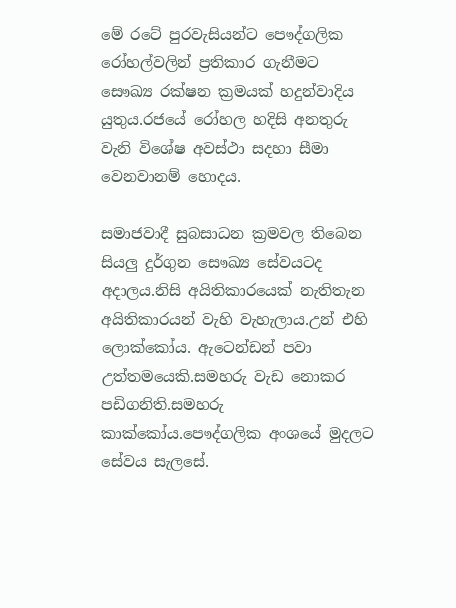මේ රටේ පුරවැසියන්ට පෞද්ගලික රෝහල්වලින් ප්‍රතිකාර ගැනීමට සෞඛ්‍ය රක්ෂන ක්‍රමයක් හදුන්වාදිය යුතුය.රජයේ රෝහල හදිසි අනතුරු වැනි විශේෂ අවස්ථා සදහා සීමා වෙනවානම් හොදය.

සමාජවාදී සුබසාධන ක්‍රමවල තිබෙන සියලු දුර්ගුන සෞඛ්‍ය සේවයටද අදාලය.නිසි අයිතිකාරයෙක් නැතිතැන අයිතිකාරයන් වැහි වැහැලාය.උන් එහි ලොක්කෝය. ඇටෙන්ඩන් පවා උත්තමයෙකි.සමහරු වැඩ නොකර පඩිගනිති.සමහරු කාක්කෝය.පෞද්ගලික අංශයේ මුදලට සේවය සැලසේ.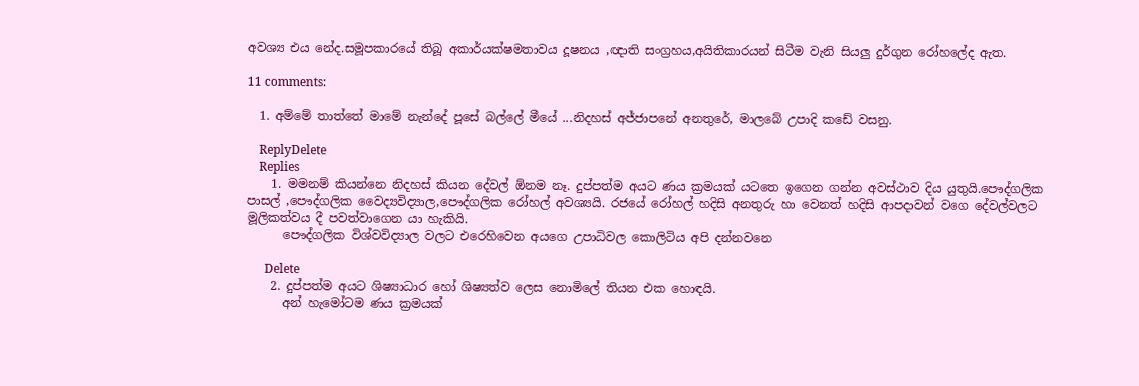අවශ්‍ය එය නේද.සමූපකාරයේ තිබූ අකාර්යක්ෂමතාවය දූෂනය ,ඥාති සංග්‍රහය,අයිතිකාරයන් සිටීම වැනි සියලු දුර්ගුන රෝහලේද ඇත.

11 comments:

  1. අම්මේ තාත්තේ මාමේ නැන්දේ පූසේ බල්ලේ මීයේ ...නිදහස් අජ්ජාපනේ අනතුරේ, මාලබේ උපාදි කඩේ වසනු.

    ReplyDelete
    Replies
    1. මමනම් කියන්නෙ නිදහස් කියන දේවල් ඕනම නෑ. දුප්පත්ම අයට ණය ක්‍රමයක් යටතෙ ඉගෙන ගන්න අවස්ථාව දිය යුතුයි.පෞද්ගලික පාසල් ,පෞද්ගලික වෛද්‍යවිද්‍යාල,පෞද්ගලික රෝහල් අවශ්‍යයි. රජයේ රෝහල් හදිසි අනතුරු හා වෙනත් හදිසි ආපදාවන් වගෙ දේවල්වලට මූලිකත්වය දී පවත්වාගෙන යා හැකියි.
      පෞද්ගලික විශ්වවිද්‍යාල වලට එරෙහිවෙන අයගෙ උපාධිවල කොලිටිය අපි දන්නවනෙ

      Delete
    2. දුප්පත්ම අයට ශිෂ්‍යාධාර හෝ ශිෂ්‍යත්ව ලෙස නොමිලේ තියන එක හොඳයි.
      අන් හැමෝටම ණය ක්‍රමයක්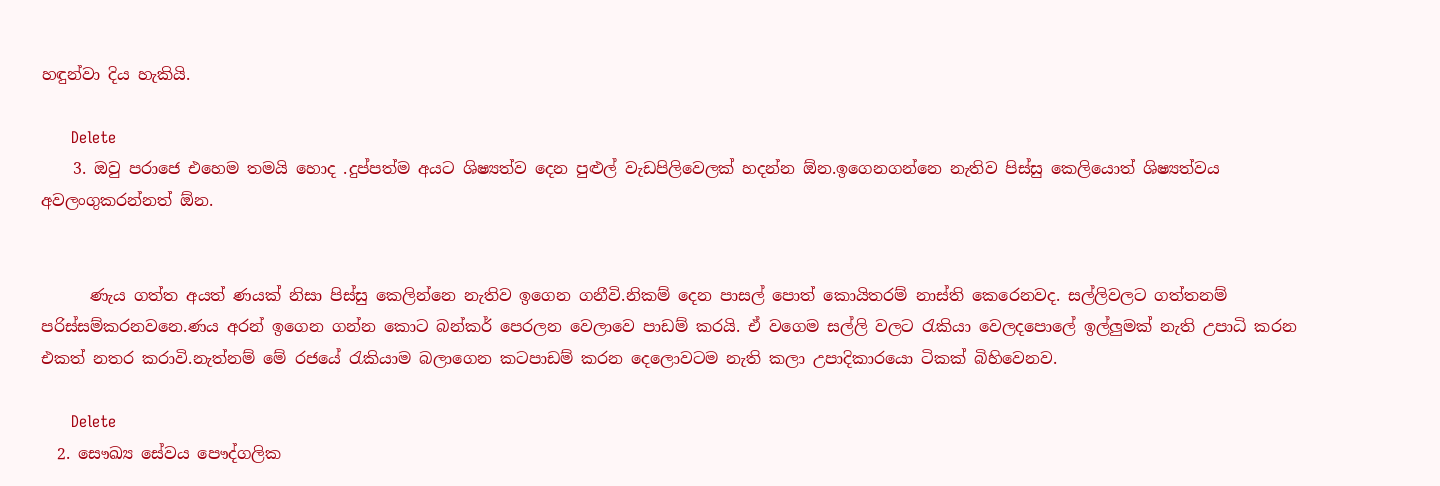හඳුන්වා දිය හැකියි.

      Delete
    3. ඔවු පරාජෙ එහෙම තමයි හොද .දුප්පත්ම අයට ශිෂ්‍යත්ව දෙන පුළුල් වැඩපිලිවෙලක් හදන්න ඕන.ඉගෙනගන්නෙ නැතිව පිස්සු කෙලියොත් ශිෂ්‍යත්වය අවලංගුකරන්නත් ඕන.


      ණැය ගත්ත අයත් ණයක් නිසා පිස්සු කෙලින්නෙ නැතිව ඉගෙන ගනීවි.නිකම් දෙන පාසල් පොත් කොයිතරම් නාස්ති කෙරෙනවද. සල්ලිවලට ගත්තනම් පරිස්සම්කරනවනෙ.ණය අරන් ඉගෙන ගන්න කොට බන්කර් පෙරලන වෙලාවෙ පාඩම් කරයි. ඒ වගෙම සල්ලි වලට රැකියා වෙලදපොලේ ඉල්ලුමක් නැති උපාධි කරන එකත් නතර කරාවි.නැත්නම් මේ රජයේ රැකියාම බලාගෙන කටපාඩම් කරන දෙලොවටම නැති කලා උපාදිකාරයො ටිකක් බිහිවෙනව.

      Delete
  2. සෞඛ්‍ය සේවය පෞද්ගලික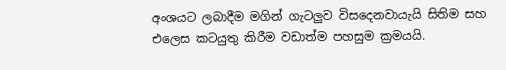අංශයට ලබාදීම මගින් ගැටලුව විසදෙනවායැයි සිතිම සහ එලෙස කටයුතු කිරීම වඩාත්ම පහසුම ක්‍රමයයි.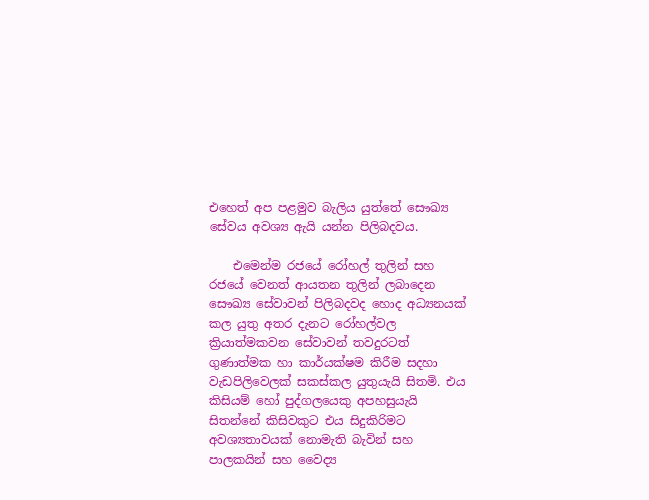එහෙත් අප පළමුව බැලිය යුත්තේ සෞඛ්‍ය සේවය අවශ්‍ය ඇයි යන්න පිලිබදවය.

    එමෙන්ම රජයේ රෝහල් තුලින් සහ රජයේ වෙනත් ආයතන තුලින් ලබාදෙන සෞඛ්‍ය සේවාවන් පිලිබදවද හොද අධ්‍යනයක් කල යුතු අතර දැනට රෝහල්වල ක්‍රියාත්මකවන සේවාවන් තවදුරටත් ගුණාත්මක හා කාර්යක්ෂම කිරීම සදහා වැඩපිලිවෙලක් සකස්කල යුතුයැයි සිතමි. එය කිසියම් හෝ පුද්ගලයෙකු අපහසුයැයි සිතන්නේ කිසිවකුට එය සිදුකිරිමට අවශ්‍යතාවයක් නොමැති බැවින් සහ පාලකයින් සහ වෛද්‍ය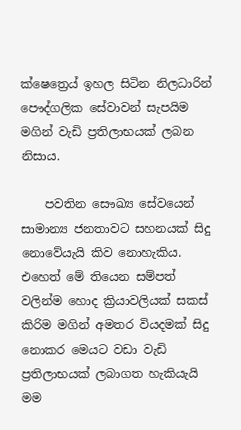ක්ෂෙත්‍රෙය් ඉහල සිටින නිලධාරින් පෞද්ගලික සේවාවන් සැපයිම මගින් වැඩි ප්‍රතිලාභයක් ලබන නිසාය.

    පවතින සෞඛ්‍ය සේවයෙන් සාමාන්‍ය ජනතාවට සහනයක් සිදු නොවේයැයි කිව නොහැකිය. එහෙත් මේ තියෙන සම්පත් වලින්ම හොද ක්‍රියාවලියක් සකස් කිරිම මගින් අමතර වියදමක් සිදු නොකර මෙයට වඩා වැඩි ප්‍රතිලාභයක් ලබාගත හැකියැයි මම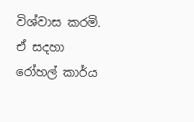විශ්වාස කරමි. ඒ සදහා රෝහල් කාර්ය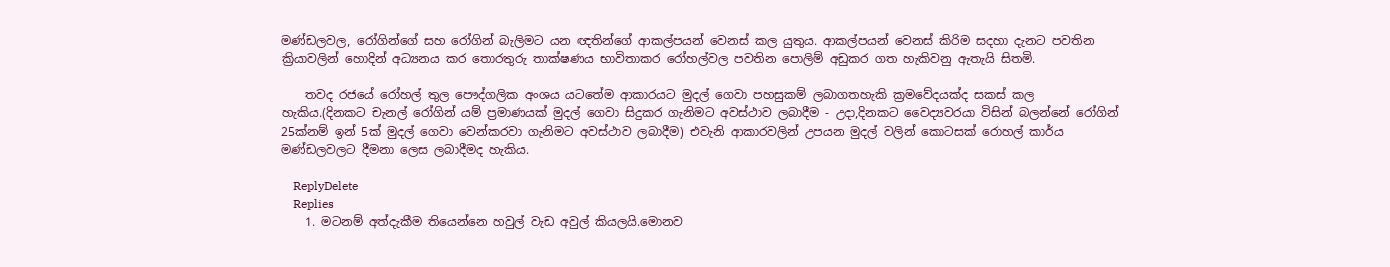මණ්ඩලවල, රෝගින්ගේ සහ රෝගින් බැලිමට යන ඥතින්ගේ ආකල්පයන් වෙනස් කල යුතුය. ආකල්පයන් වෙනස් කිරිම සදහා දැනට පවතින ක්‍රියාවලින් හොදින් අධ්‍යනය කර තොරතුරු තාක්ෂණය භාවිතාකර රෝහල්වල පවතින පොලිම් අඩුකර ගත හැකිවනු ඇතැයි සිතමි.

    තවද රජයේ රෝහල් තුල පෞද්ගලික අංශය යටතේම ආකාරයට මුදල් ගෙවා පහසුකම් ලබාගතහැකි ක්‍රමවේදයක්ද සකස් කල හැකිය.(දිනකට චැනල් රෝගින් යම් ප්‍රමාණයක් මුදල් ගෙවා සිදුකර ගැනිමට අවස්ථාව ලබාදීම - උදා,දිනකට වෛද්‍යවරයා විසින් බලන්නේ රෝගින් 25ක්නම් ඉන් 5ක් මුදල් ගෙවා වෙන්කරවා ගැනිමට අවස්ථාව ලබාදීම) එවැනි ආකාරවලින් උපයන මුදල් වලින් කොටසක් රොහල් කාර්ය මණ්ඩලවලට දීමනා ලෙස ලබාදීමද හැකිය.

    ReplyDelete
    Replies
    1. මටනම් අත්දැකීම තියෙන්නෙ හවුල් වැඩ අවුල් කියලයි.මොනව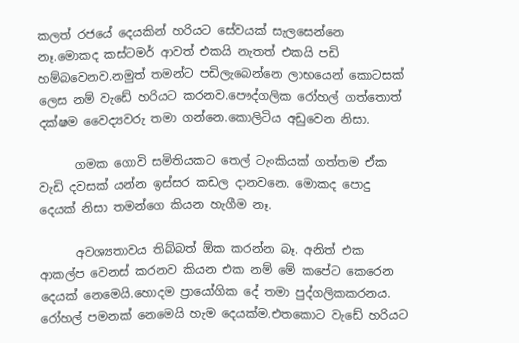කලත් රජයේ දෙයකින් හරියට සේවයක් සැලසෙන්නෙ නෑ.මොකද කස්ටමර් ආවත් එකයි නැතත් එකයි පඩි හම්බවෙනව.නමුත් තමන්ට පඩිලැබෙන්නෙ ලාභයෙන් කොටසක් ලෙස නම් වැඩේ හරියට කරනව.පෞද්ගලික රෝහල් ගත්තොත් දක්ෂම වෛද්‍යවරු තමා ගන්නෙ.කොලිටිය අඩුවෙන නිසා.

      ගමක ගොවි සමිතියකට තෙල් ටැංකියක් ගත්තම ඒක වැඩි දවසක් යන්න ඉස්සර කඩල දානවනෙ. මොකද පොදු දෙයක් නිසා තමන්ගෙ කියන හැගීම නෑ.

      අවශ්‍යතාවය තිබ්බත් ඕක කරන්න බෑ. අනිත් එක ආකල්ප වෙනස් කරනව කියන එක නම් මේ කපේට කෙරෙන දෙයක් නෙමෙයි.හොදම ප්‍රායෝගික දේ තමා පුද්ගලිකකරනය. රෝහල් පමනක් නෙමෙයි හැම දෙයක්ම.එතකොට වැඩේ හරියට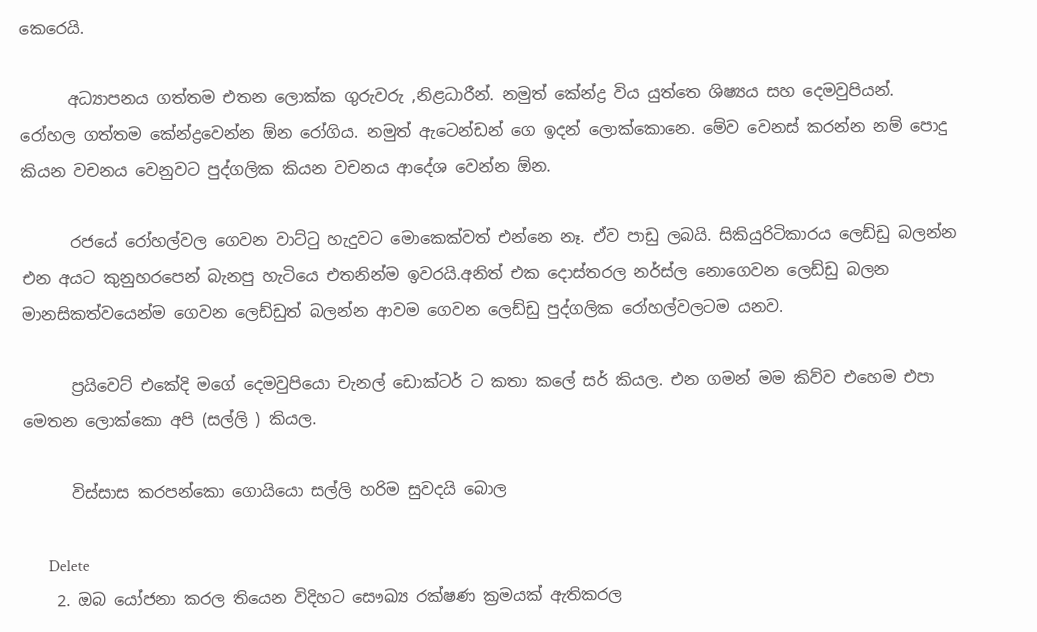කෙරෙයි.

      අධ්‍යාපනය ගත්තම එතන ලොක්ක ගුරුවරු ,නිළධාරීන්. නමුත් කේන්ද්‍ර විය යුත්තෙ ශිෂ්‍යය සහ දෙමවුපියන්. රෝහල ගත්තම කේන්ද්‍රවෙන්න ඕන රෝගිය. නමුත් ඇටෙන්ඩන් ගෙ ඉදන් ලොක්කොනෙ. මේව වෙනස් කරන්න නම් පොදු කියන වචනය වෙනුවට පුද්ගලික කියන වචනය ආදේශ වෙන්න ඕන.

      රජයේ රෝහල්වල ගෙවන වාට්ටු හැදුවට මොකෙක්වත් එන්නෙ නෑ. ඒව පාඩු ලබයි. සිකියුරිටිකාරය ලෙඩ්ඩු බලන්න එන අයට කුනුහරපෙන් බැනපු හැටියෙ එතනින්ම ඉවරයි.අනිත් එක දොස්තරල නර්ස්ල නොගෙවන ලෙඩ්ඩු බලන මානසිකත්වයෙන්ම ගෙවන ලෙඩ්ඩුත් බලන්න ආවම ගෙවන ලෙඩ්ඩු පුද්ගලික රෝහල්වලටම යනව.

      ප්‍රයිවෙට් එකේදි මගේ දෙමවුපියො චැනල් ඩොක්ටර් ට කතා කලේ සර් කියල. එන ගමන් මම කිව්ව එහෙම එපා මෙතන ලොක්කො අපි (සල්ලි ) කියල.

      විස්සාස කරපන්කො ගොයියො සල්ලි හරිම සුවදයි බොල

      Delete
    2. ඔබ යෝජනා කරල තියෙන විදිහට සෞඛ්‍ය රක්ෂණ ක්‍රමයක් ඇතිකරල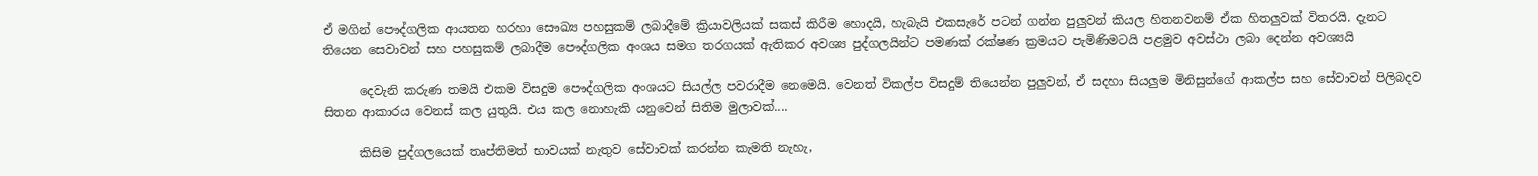ඒ මගින් පෞද්ගලික ආයතන හරහා සෞඛ්‍ය පහසුකම් ලබාදීමේ ක්‍රියාවලියක් සකස් කිරීම හොදයි, හැබැයි එකසැරේ පටන් ගන්න පුලුවන් කියල හිතනවනම් ඒක හිතලුවක් විතරයි. දැනට තියෙන සෙවාවන් සහ පහසුකම් ලබාදීම පෞද්ගලික අංශය සමග තරගයක් ඇතිකර අවශ්‍ය පුද්ගලයින්ට පමණක් රක්ෂණ ක්‍රමයට පැමිණිමටයි පළමුව අවස්ථා ලබා දෙන්න අවශ්‍යයි

      දෙවැනි කරුණ තමයි එකම විසදුම පෞද්ගලික අංශයට සියල්ල පවරාදීම නෙමෙයි. වෙනත් විකල්ප විසදුම් තියෙන්න පුලුවන්, ඒ සදහා සියලුම මිනිසුන්ගේ ආකල්ප සහ සේවාවන් පිලිබදව සිතන ආකාරය වෙනස් කල යුතුයි. එය කල නොහැකි යනුවෙන් සිතිම මුලාවක්....

      කිසිම පුද්ගලයෙක් තෘප්තිමත් භාවයක් නැතුව සේවාවක් කරන්න කැමති නැහැ,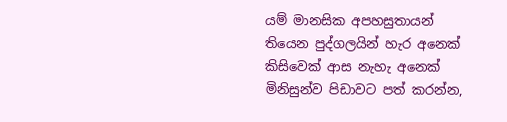යම් මානසික අපහසුතායන් තියෙන පුද්ගලයින් හැර අනෙක් කිසිවෙක් ආස නැහැ අනෙක් මිනිසුන්ව පිඩාවට පත් කරන්න,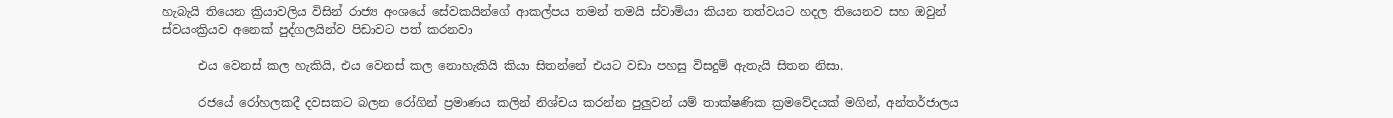හැබැයි තියෙන ක්‍රියාවලිය විසින් රාජ්‍ය අංශයේ සේවකයින්ගේ ආකල්පය තමන් තමයි ස්වාමියා කියන තත්වයට හදල තියෙනව සහ ඔවුන් ස්වයංක්‍රියව අනෙක් පුද්ගලයින්ව පිඩාවට පත් කරනවා

      එය වෙනස් කල හැකියි, එය වෙනස් කල නොහැකියි කියා සිතන්නේ එයට වඩා පහසු විසදුම් ඇතැයි සිතන නිසා.

      රජයේ රෝහලකදී දවසකට බලන රෝගින් ප්‍රමාණය කලින් නිශ්චය කරන්න පුලුවන් යම් තාක්ෂණික ක්‍රමවේදයක් මගින්, අන්තර්ජාලය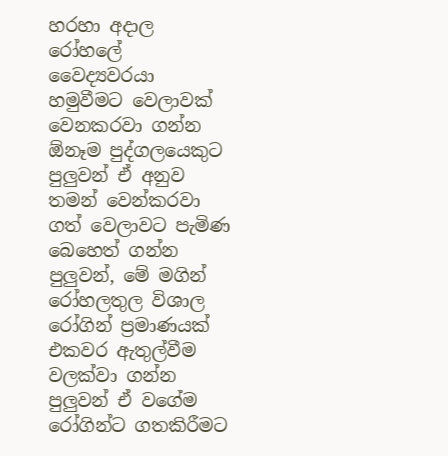හරහා අදාල රෝහලේ වෛද්‍යවරයා හමුවීමට වෙලාවක් වෙනකරවා ගන්න ඕනෑම පුද්ගලයෙකුට පුලුවන් ඒ අනුව තමන් වෙන්කරවා ගත් වෙලාවට පැමිණ බෙහෙත් ගන්න පුලුවන්, මේ මගින් රෝහලතුල විශාල රෝගින් ප්‍රමාණයක් එකවර ඇතුල්වීම වලක්වා ගන්න පුලුවන් ඒ වගේම රෝගින්ට ගතකිරීමට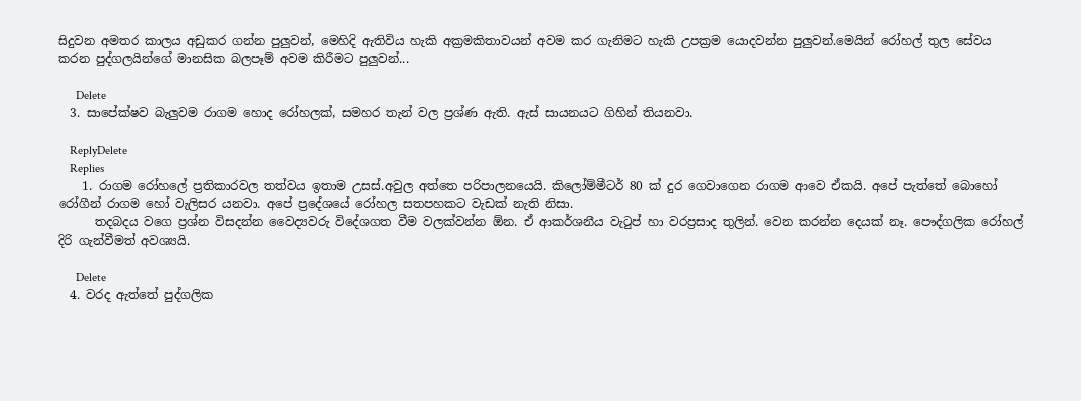සිදුවන අමතර කාලය අඩුකර ගන්න පුලුවන්, මෙහිදි ඇතිවිය හැකි අක්‍රමකිතාවයන් අවම කර ගැනිමට හැකි උපක්‍රම යොදවන්න පුලුවන්.මෙයින් රෝහල් තුල සේවය කරන පුද්ගලයින්ගේ මානසික බලපෑම් අවම කිරීමට පුලුවන්...

      Delete
  3. සාපේක්ෂව බැලුවම රාගම හොද රෝහලක්, සමහර තැන් වල ප්‍රශ්ණ ඇති. ඇස් සායනයට ගිහින් තියනවා.

    ReplyDelete
    Replies
    1. රාගම රෝහලේ ප්‍රතිකාරවල තත්වය ඉතාම උසස්.අවුල අත්තෙ පරිපාලනයෙයි. කිලෝම්මීටර් 80 ක් දුර ගෙවාගෙන රාගම ආවෙ ඒකයි. අපේ පැත්තේ බොහෝ රෝගීන් රාගම හෝ වැලිසර යනවා. අපේ ප්‍රදේශයේ රෝහල සතපහකට වැඩක් නැති නිසා.
      තදබදය වගෙ ප්‍රශ්න විසදන්න වෛද්‍යවරු විදේශගත වීම වලක්වන්න ඕන. ඒ ආකර්ශනීය වැටුප් හා වරප්‍රසාද තුලින්. වෙන කරන්න දෙයක් නෑ. පෞද්ගලික රෝහල් දිරි ගැන්වීමත් අවශ්‍යයි.

      Delete
  4. වරද ඇත්තේ පුද්ගලික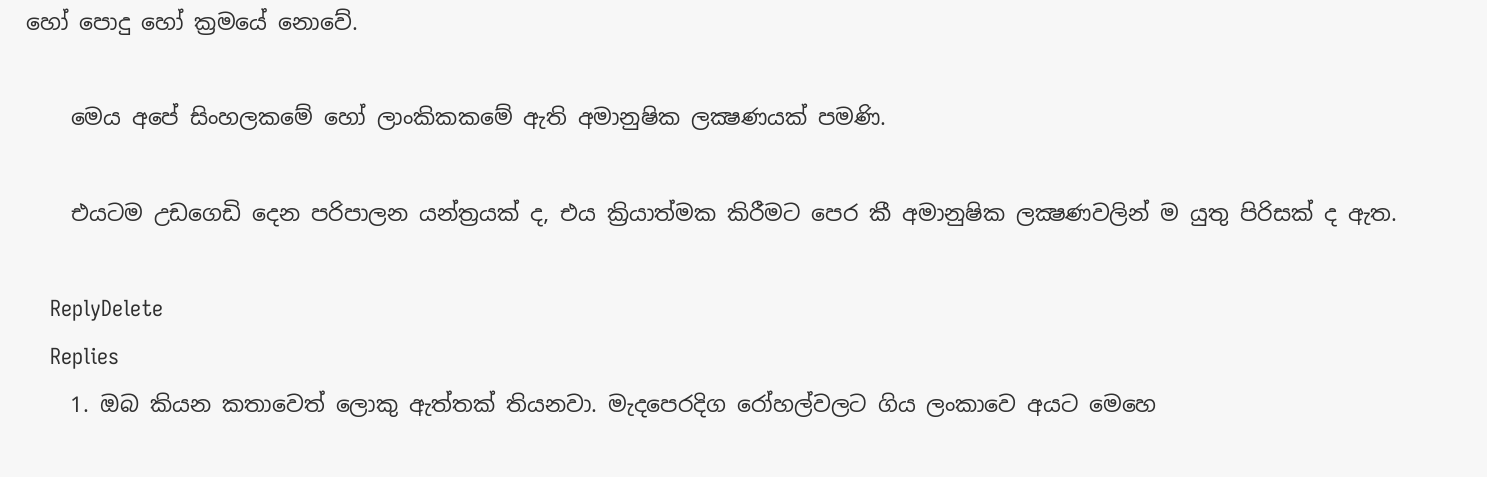හෝ පොදු හෝ ක්‍රමයේ නොවේ.

    මෙය අපේ සිංහලකමේ හෝ ලාංකිකකමේ ඇති අමානුෂික ලක්‍ෂණයක් පමණි.

    එයටම උඩගෙඩි දෙන පරිපාලන යන්ත්‍රයක් ද, එය ක්‍රියාත්මක කිරීමට පෙර කී අමානුෂික ලක්‍ෂණවලින් ම යුතු පිරිසක් ද ඇත.

    ReplyDelete
    Replies
    1. ඔබ කියන කතාවෙත් ලොකු ඇත්තක් තියනවා. මැදපෙරදිග රෝහල්වලට ගිය ලංකාවෙ අයට මෙහෙ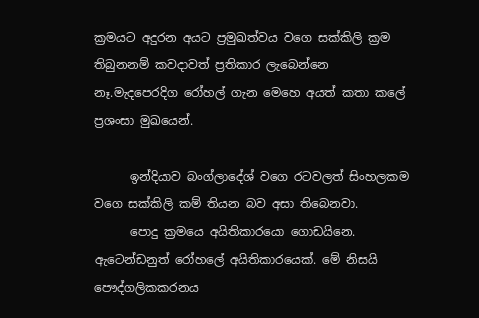ක්‍රමයට අදුරන අයට ප්‍රමුඛත්වය වගෙ සක්කිලි ක්‍රම තිබුනනම් කවදාවත් ප්‍රතිකාර ලැබෙන්නෙ නෑ.මැදපෙරදිග රෝහල් ගැන මෙහෙ අයත් කතා කලේ ප්‍රශංසා මුඛයෙන්.

      ඉන්දියාව බංග්ලාදේශ් වගෙ රටවලත් සිංහලකම වගෙ සක්කිලි කම් තියන බව අසා තිබෙනවා.
      පොදු ක්‍රමයෙ අයිතිකාරයො ගොඩයිනෙ. ඇටෙන්ඩනුත් රෝහලේ අයිතිකාරයෙක්. මේ නිසයි පෞද්ගලිකකරනය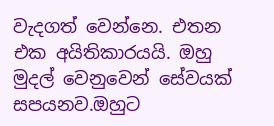වැදගත් වෙන්නෙ. එතන එක අයිතිකාරයයි. ඔහු මුදල් වෙනුවෙන් සේවයක් සපයනව.ඔහුට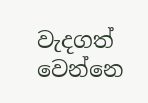වැදගත් වෙන්නෙ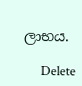ලාභය.

      Delete